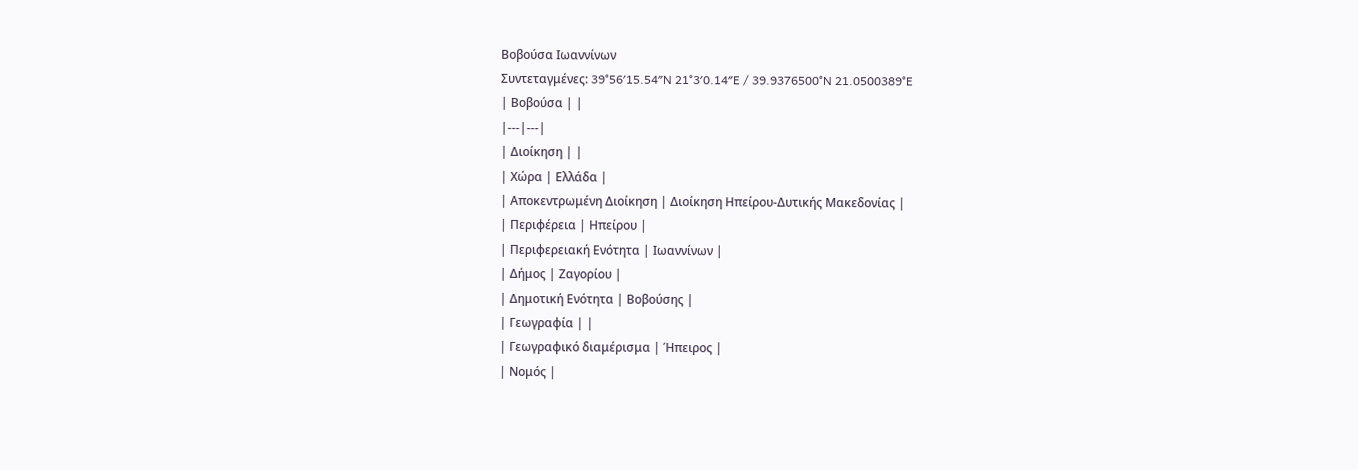Βοβούσα Ιωαννίνων
Συντεταγμένες: 39°56′15.54″N 21°3′0.14″E / 39.9376500°N 21.0500389°E
| Βοβούσα | |
|---|---|
| Διοίκηση | |
| Χώρα | Ελλάδα |
| Αποκεντρωμένη Διοίκηση | Διοίκηση Ηπείρου-Δυτικής Μακεδονίας |
| Περιφέρεια | Ηπείρου |
| Περιφερειακή Ενότητα | Ιωαννίνων |
| Δήμος | Ζαγορίου |
| Δημοτική Ενότητα | Βοβούσης |
| Γεωγραφία | |
| Γεωγραφικό διαμέρισμα | Ήπειρος |
| Νομός |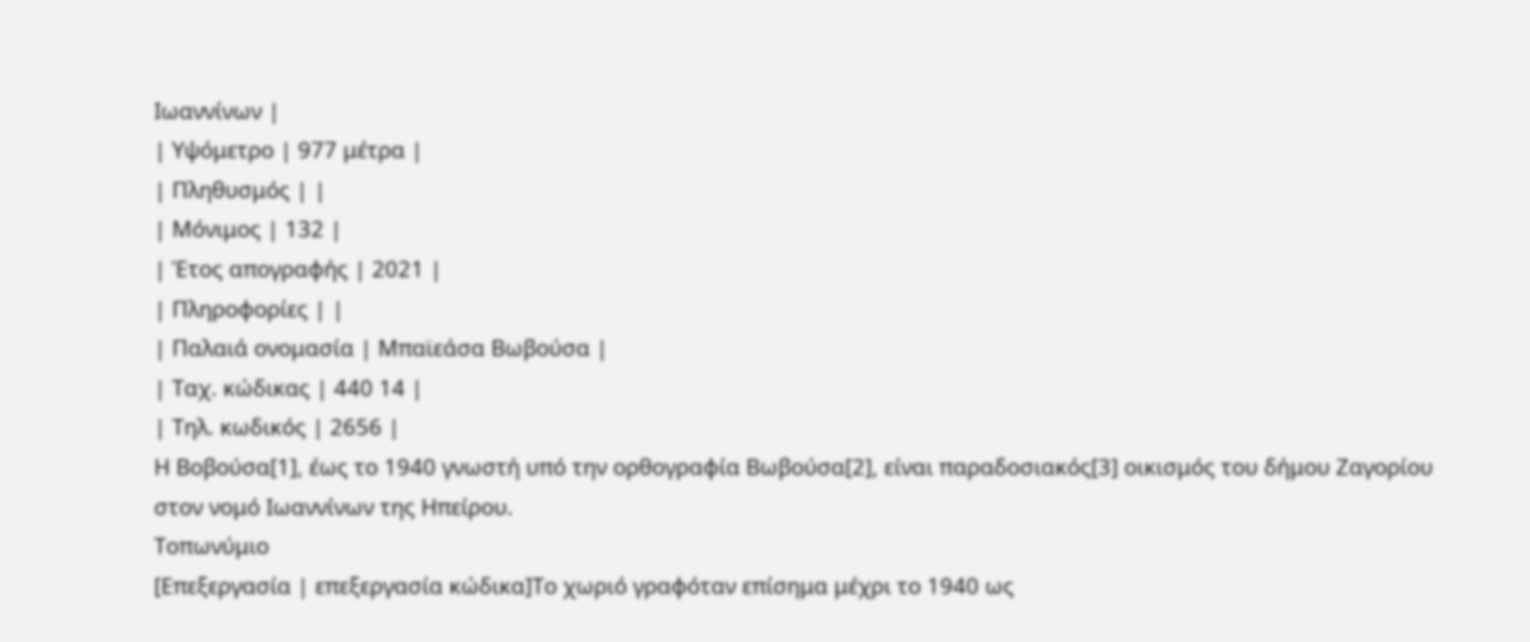Ιωαννίνων |
| Υψόμετρο | 977 μέτρα |
| Πληθυσμός | |
| Μόνιμος | 132 |
| Έτος απογραφής | 2021 |
| Πληροφορίες | |
| Παλαιά ονομασία | Μπαϊεάσα Βωβούσα |
| Ταχ. κώδικας | 440 14 |
| Τηλ. κωδικός | 2656 |
Η Βοβούσα[1], έως το 1940 γνωστή υπό την ορθογραφία Βωβούσα[2], είναι παραδοσιακός[3] οικισμός του δήμου Ζαγορίου στον νομό Ιωαννίνων της Ηπείρου.
Τοπωνύμιο
[Επεξεργασία | επεξεργασία κώδικα]Το χωριό γραφόταν επίσημα μέχρι το 1940 ως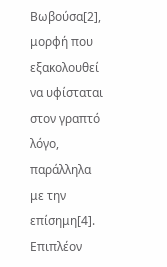Βωβούσα[2], μορφή που εξακολουθεί να υφίσταται στον γραπτό λόγο, παράλληλα με την επίσημη[4]. Επιπλέον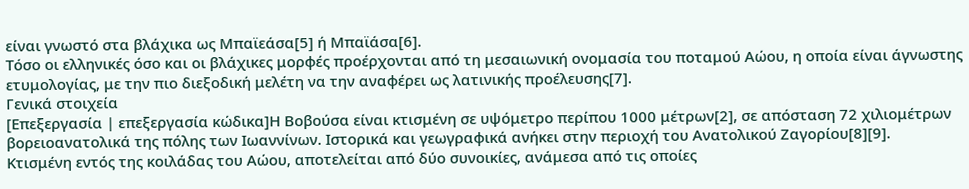είναι γνωστό στα βλάχικα ως Μπαϊεάσα[5] ή Μπαϊάσα[6].
Τόσο οι ελληνικές όσο και οι βλάχικες μορφές προέρχονται από τη μεσαιωνική ονομασία του ποταμού Αώου, η οποία είναι άγνωστης ετυμολογίας, με την πιο διεξοδική μελέτη να την αναφέρει ως λατινικής προέλευσης[7].
Γενικά στοιχεία
[Επεξεργασία | επεξεργασία κώδικα]Η Βοβούσα είναι κτισμένη σε υψόμετρο περίπου 1000 μέτρων[2], σε απόσταση 72 χιλιομέτρων βορειοανατολικά της πόλης των Ιωαννίνων. Ιστορικά και γεωγραφικά ανήκει στην περιοχή του Ανατολικού Ζαγορίου[8][9].
Κτισμένη εντός της κοιλάδας του Αώου, αποτελείται από δύο συνοικίες, ανάμεσα από τις οποίες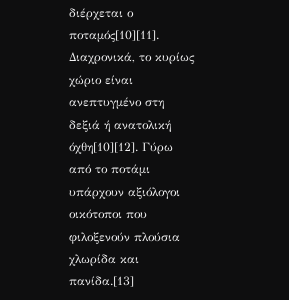διέρχεται ο ποταμός[10][11]. Διαχρονικά, το κυρίως χώριο είναι ανεπτυγμένο στη δεξιά ή ανατολική όχθη[10][12]. Γύρω από το ποτάμι υπάρχουν αξιόλογοι οικότοποι που φιλοξενούν πλούσια χλωρίδα και πανίδα.[13]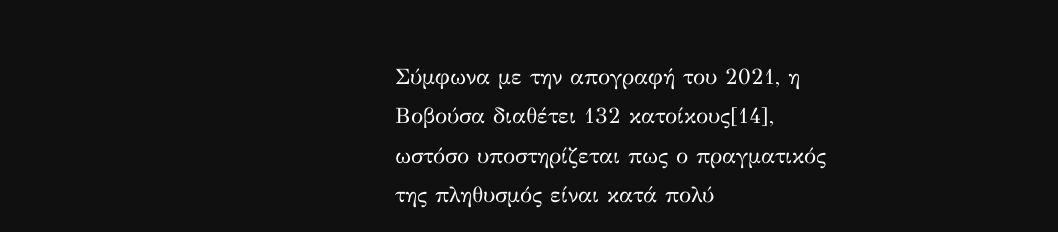Σύμφωνα με την απογραφή του 2021, η Βοβούσα διαθέτει 132 κατοίκους[14], ωστόσο υποστηρίζεται πως ο πραγματικός της πληθυσμός είναι κατά πολύ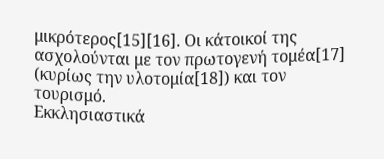μικρότερος[15][16]. Οι κάτοικοί της ασχολούνται με τον πρωτογενή τομέα[17] (κυρίως την υλοτομία[18]) και τον τουρισμό.
Εκκλησιαστικά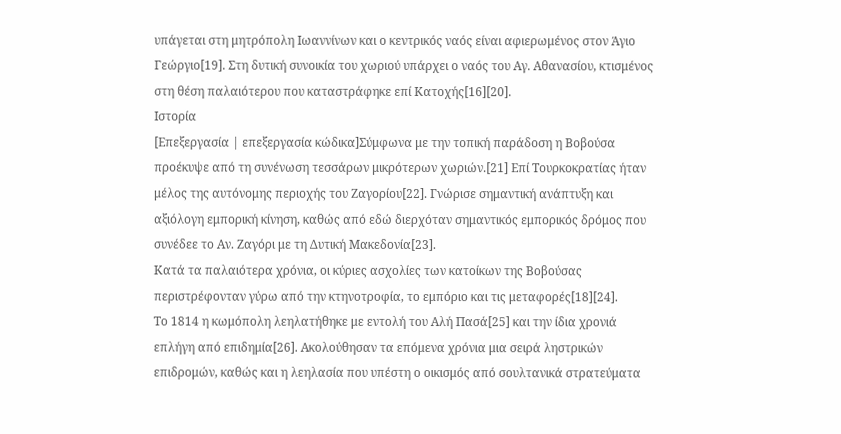υπάγεται στη μητρόπολη Ιωαννίνων και ο κεντρικός ναός είναι αφιερωμένος στον Άγιο Γεώργιο[19]. Στη δυτική συνοικία του χωριού υπάρχει ο ναός του Αγ. Αθανασίου, κτισμένος στη θέση παλαιότερου που καταστράφηκε επί Κατοχής[16][20].
Ιστορία
[Επεξεργασία | επεξεργασία κώδικα]Σύμφωνα με την τοπική παράδοση η Βοβούσα προέκυψε από τη συνένωση τεσσάρων μικρότερων χωριών.[21] Επί Τουρκοκρατίας ήταν μέλος της αυτόνομης περιοχής του Ζαγορίου[22]. Γνώρισε σημαντική ανάπτυξη και αξιόλογη εμπορική κίνηση, καθώς από εδώ διερχόταν σημαντικός εμπορικός δρόμος που συνέδεε το Αν. Ζαγόρι με τη Δυτική Μακεδονία[23].
Κατά τα παλαιότερα χρόνια, οι κύριες ασχολίες των κατοίκων της Βοβούσας περιστρέφονταν γύρω από την κτηνοτροφία, το εμπόριο και τις μεταφορές[18][24].
Το 1814 η κωμόπολη λεηλατήθηκε με εντολή του Αλή Πασά[25] και την ίδια χρονιά επλήγη από επιδημία[26]. Ακολούθησαν τα επόμενα χρόνια μια σειρά ληστρικών επιδρομών, καθώς και η λεηλασία που υπέστη ο οικισμός από σουλτανικά στρατεύματα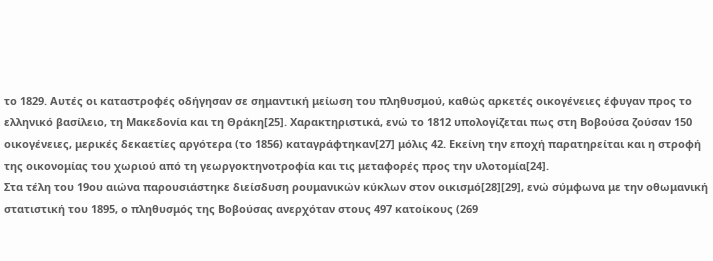το 1829. Αυτές οι καταστροφές οδήγησαν σε σημαντική μείωση του πληθυσμού, καθώς αρκετές οικογένειες έφυγαν προς το ελληνικό βασίλειο, τη Μακεδονία και τη Θράκη[25]. Χαρακτηριστικά, ενώ το 1812 υπολογίζεται πως στη Βοβούσα ζούσαν 150 οικογένειες, μερικές δεκαετίες αργότερα (το 1856) καταγράφτηκαν[27] μόλις 42. Εκείνη την εποχή παρατηρείται και η στροφή της οικονομίας του χωριού από τη γεωργοκτηνοτροφία και τις μεταφορές προς την υλοτομία[24].
Στα τέλη του 19ου αιώνα παρουσιάστηκε διείσδυση ρουμανικών κύκλων στον οικισμό[28][29], ενώ σύμφωνα με την οθωμανική στατιστική του 1895, ο πληθυσμός της Βοβούσας ανερχόταν στους 497 κατοίκους (269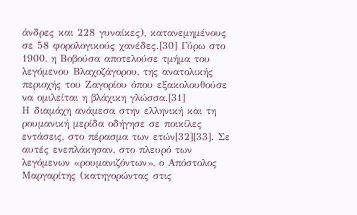άνδρες και 228 γυναίκες), κατανεμημένους σε 58 φορολογικούς χανέδες.[30] Γύρω στο 1900, η Βοβούσα αποτελούσε τμήμα του λεγόμενου Βλαχοζάγορου, της ανατολικής περιοχής του Ζαγορίου όπου εξακολουθούσε να ομιλείται η βλάχικη γλώσσα.[31]
Η διαμάχη ανάμεσα στην ελληνική και τη ρουμανική μερίδα οδήγησε σε ποικίλες εντάσεις, στο πέρασμα των ετών[32][33]. Σε αυτές ενεπλάκησαν, στο πλευρό των λεγόμενων «ρουμανιζόντων», ο Απόστολος Μαργαρίτης (κατηγορώντας στις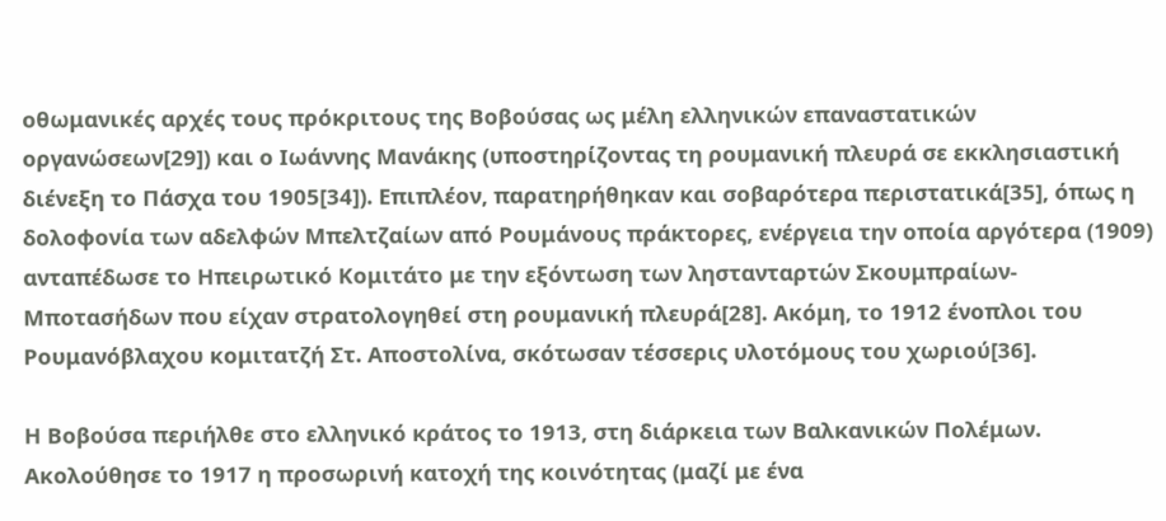οθωμανικές αρχές τους πρόκριτους της Βοβούσας ως μέλη ελληνικών επαναστατικών οργανώσεων[29]) και ο Ιωάννης Μανάκης (υποστηρίζοντας τη ρουμανική πλευρά σε εκκλησιαστική διένεξη το Πάσχα του 1905[34]). Επιπλέον, παρατηρήθηκαν και σοβαρότερα περιστατικά[35], όπως η δολοφονία των αδελφών Μπελτζαίων από Ρουμάνους πράκτορες, ενέργεια την οποία αργότερα (1909) ανταπέδωσε το Ηπειρωτικό Κομιτάτο με την εξόντωση των ληστανταρτών Σκουμπραίων-Μποτασήδων που είχαν στρατολογηθεί στη ρουμανική πλευρά[28]. Ακόμη, το 1912 ένοπλοι του Ρουμανόβλαχου κομιτατζή Στ. Αποστολίνα, σκότωσαν τέσσερις υλοτόμους του χωριού[36].

Η Βοβούσα περιήλθε στο ελληνικό κράτος το 1913, στη διάρκεια των Βαλκανικών Πολέμων. Ακολούθησε το 1917 η προσωρινή κατοχή της κοινότητας (μαζί με ένα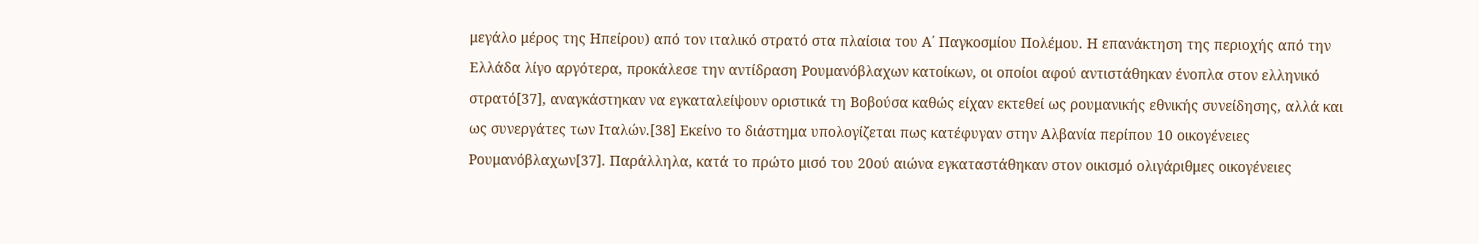μεγάλο μέρος της Ηπείρου) από τον ιταλικό στρατό στα πλαίσια του Α΄ Παγκοσμίου Πολέμου. Η επανάκτηση της περιοχής από την Ελλάδα λίγο αργότερα, προκάλεσε την αντίδραση Ρουμανόβλαχων κατοίκων, οι οποίοι αφού αντιστάθηκαν ένοπλα στον ελληνικό στρατό[37], αναγκάστηκαν να εγκαταλείψουν οριστικά τη Βοβούσα καθώς είχαν εκτεθεί ως ρουμανικής εθνικής συνείδησης, αλλά και ως συνεργάτες των Ιταλών.[38] Εκείνο το διάστημα υπολογίζεται πως κατέφυγαν στην Αλβανία περίπου 10 οικογένειες Ρουμανόβλαχων[37]. Παράλληλα, κατά το πρώτο μισό του 20ού αιώνα εγκαταστάθηκαν στον οικισμό ολιγάριθμες οικογένειες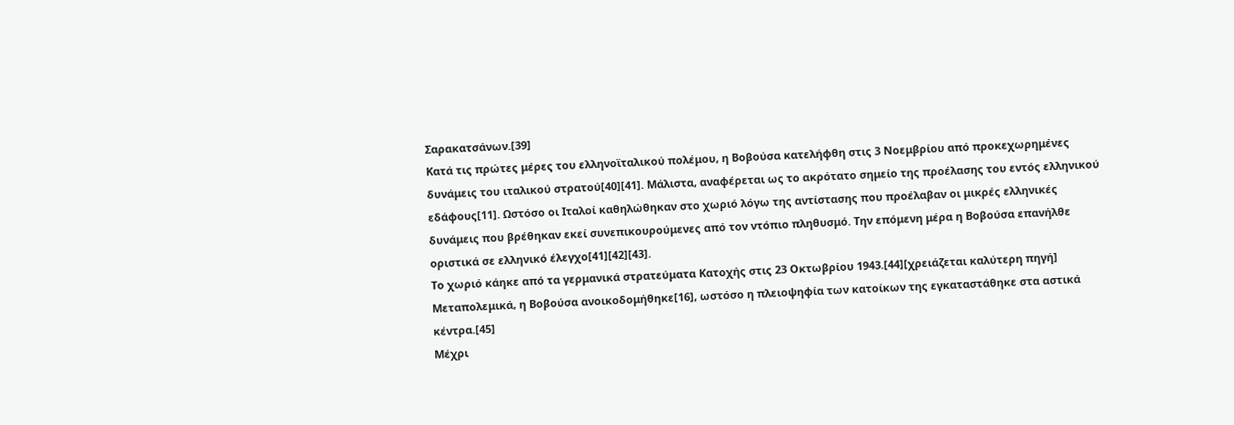Σαρακατσάνων.[39]
Κατά τις πρώτες μέρες του ελληνοϊταλικού πολέμου, η Βοβούσα κατελήφθη στις 3 Νοεμβρίου από προκεχωρημένες δυνάμεις του ιταλικού στρατού[40][41]. Μάλιστα, αναφέρεται ως το ακρότατο σημείο της προέλασης του εντός ελληνικού εδάφους[11]. Ωστόσο οι Ιταλοί καθηλώθηκαν στο χωριό λόγω της αντίστασης που προέλαβαν οι μικρές ελληνικές δυνάμεις που βρέθηκαν εκεί συνεπικουρούμενες από τον ντόπιο πληθυσμό. Την επόμενη μέρα η Βοβούσα επανήλθε οριστικά σε ελληνικό έλεγχο[41][42][43].
Το χωριό κάηκε από τα γερμανικά στρατεύματα Κατοχής στις 23 Οκτωβρίου 1943.[44][χρειάζεται καλύτερη πηγή] Μεταπολεμικά, η Βοβούσα ανοικοδομήθηκε[16], ωστόσο η πλειοψηφία των κατοίκων της εγκαταστάθηκε στα αστικά κέντρα.[45]
Μέχρι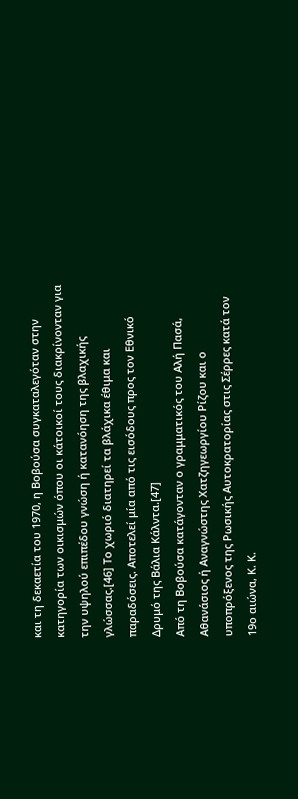και τη δεκαετία του 1970, η Βοβούσα συγκαταλεγόταν στην κατηγορία των οικισμών όπου οι κάτοικοί τους διακρίνονταν για την υψηλού επιπέδου γνώση ή κατανόηση της βλαχικής γλώσσας.[46] Το χωριό διατηρεί τα βλάχικα έθιμα και παραδόσεις. Αποτελεί μία από τις εισόδους προς τον Εθνικό Δρυμό της Βάλια Κάλντα.[47]
Από τη Βοβούσα κατάγονταν ο γραμματικός του Αλή Πασά, Αθανάσιος ή Αναγνώστης Χατζηγεωργίου Ρίζου και ο υποπρόξενος της Ρωσικής Αυτοκρατορίας στις Σέρρες κατά τον 19ο αιώνα, Κ. Κ.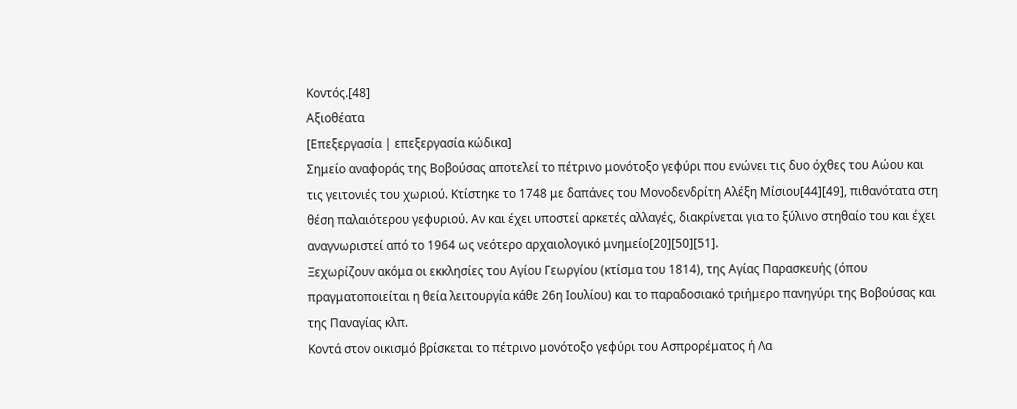Κοντός.[48]
Αξιοθέατα
[Επεξεργασία | επεξεργασία κώδικα]
Σημείο αναφοράς της Βοβούσας αποτελεί το πέτρινο μονότοξο γεφύρι που ενώνει τις δυο όχθες του Αώου και τις γειτονιές του χωριού. Κτίστηκε το 1748 με δαπάνες του Μονοδενδρίτη Αλέξη Μίσιου[44][49], πιθανότατα στη θέση παλαιότερου γεφυριού. Αν και έχει υποστεί αρκετές αλλαγές, διακρίνεται για το ξύλινο στηθαίο του και έχει αναγνωριστεί από το 1964 ως νεότερο αρχαιολογικό μνημείο[20][50][51].
Ξεχωρίζουν ακόμα οι εκκλησίες του Αγίου Γεωργίου (κτίσμα του 1814), της Αγίας Παρασκευής (όπου πραγματοποιείται η θεία λειτουργία κάθε 26η Ιουλίου) και το παραδοσιακό τριήμερο πανηγύρι της Βοβούσας και της Παναγίας κλπ.
Κοντά στον οικισμό βρίσκεται το πέτρινο μονότοξο γεφύρι του Ασπρορέματος ή Λα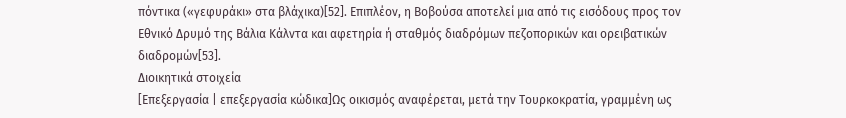πόντικα («γεφυράκι» στα βλάχικα)[52]. Επιπλέον, η Βοβούσα αποτελεί μια από τις εισόδους προς τον Εθνικό Δρυμό της Βάλια Κάλντα και αφετηρία ή σταθμός διαδρόμων πεζοπορικών και ορειβατικών διαδρομών[53].
Διοικητικά στοιχεία
[Επεξεργασία | επεξεργασία κώδικα]Ως οικισμός αναφέρεται, μετά την Τουρκοκρατία, γραμμένη ως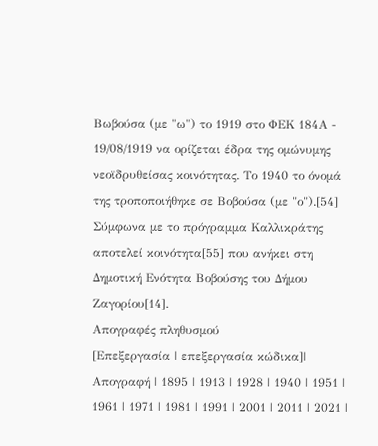Βωβούσα (με "ω") το 1919 στο ΦΕΚ 184Α - 19/08/1919 να ορίζεται έδρα της ομώνυμης νεοϊδρυθείσας κοινότητας. Το 1940 το όνομά της τροποποιήθηκε σε Βοβούσα (με "ο").[54] Σύμφωνα με το πρόγραμμα Καλλικράτης αποτελεί κοινότητα[55] που ανήκει στη Δημοτική Ενότητα Βοβούσης του Δήμου Ζαγορίου[14].
Απογραφές πληθυσμού
[Επεξεργασία | επεξεργασία κώδικα]| Απογραφή | 1895 | 1913 | 1928 | 1940 | 1951 | 1961 | 1971 | 1981 | 1991 | 2001 | 2011 | 2021 |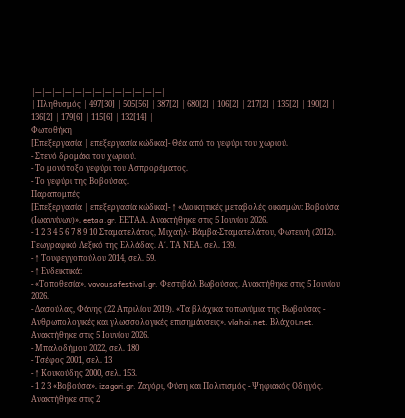|---|---|---|---|---|---|---|---|---|---|---|---|---|
| Πληθυσμός | 497[30] | 505[56] | 387[2] | 680[2] | 106[2] | 217[2] | 135[2] | 190[2] | 136[2] | 179[6] | 115[6] | 132[14] |
Φωτοθήκη
[Επεξεργασία | επεξεργασία κώδικα]- Θέα από το γεφύρι του χωριού.
- Στενό δρομάκι του χωριού.
- Το μονότοξο γεφύρι του Ασπρορέματος.
- Το γεφύρι της Βοβούσας.
Παραπομπές
[Επεξεργασία | επεξεργασία κώδικα]- ↑ «Διοικητικές μεταβολές οικισμών: Βοβούσα (Ιωαννίνων)». eetaa.gr. ΕΕΤΑΑ. Ανακτήθηκε στις 5 Ιουνίου 2026.
- 1 2 3 4 5 6 7 8 9 10 Σταματελάτος, Μιχαήλ· Βάμβα-Σταματελάτου, Φωτεινή (2012). Γεωγραφικό Λεξικό της Ελλάδας. Α΄. ΤΑ ΝΕΑ. σελ. 139.
- ↑ Τουφεγγοπούλου 2014, σελ. 59.
- ↑ Ενδεικτικά:
- «Τοποθεσία». vovousafestival.gr. Φεστιβάλ Βωβούσας. Ανακτήθηκε στις 5 Ιουνίου 2026.
- Δασούλας, Φάνης (22 Απριλίου 2019). «Τα βλάχικα τοπωνύμια της Βωβούσας - Ανθρωπολογικές και γλωσσολογικές επισημάνσεις». vlahoi.net. Βλάχοι.net. Ανακτήθηκε στις 5 Ιουνίου 2026.
- Μπαλοδήμου 2022, σελ. 180
- Τσέφος 2001, σελ. 13
- ↑ Κουκούδης 2000, σελ. 153.
- 1 2 3 «Βοβούσα». izagori.gr. Ζαγόρι, Φύση και Πολιτισμός - Ψηφιακός Οδηγός. Ανακτήθηκε στις 2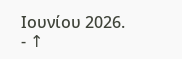Ιουνίου 2026.
- ↑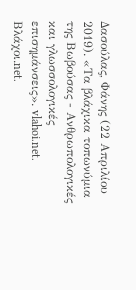Δασούλας, Φάνης (22 Απριλίου 2019). «Τα βλάχικα τοπωνύμια της Βωβούσας - Ανθρωπολογικές και γλωσσολογικές επισημάνσεις». vlahoi.net. Βλάχοι.net.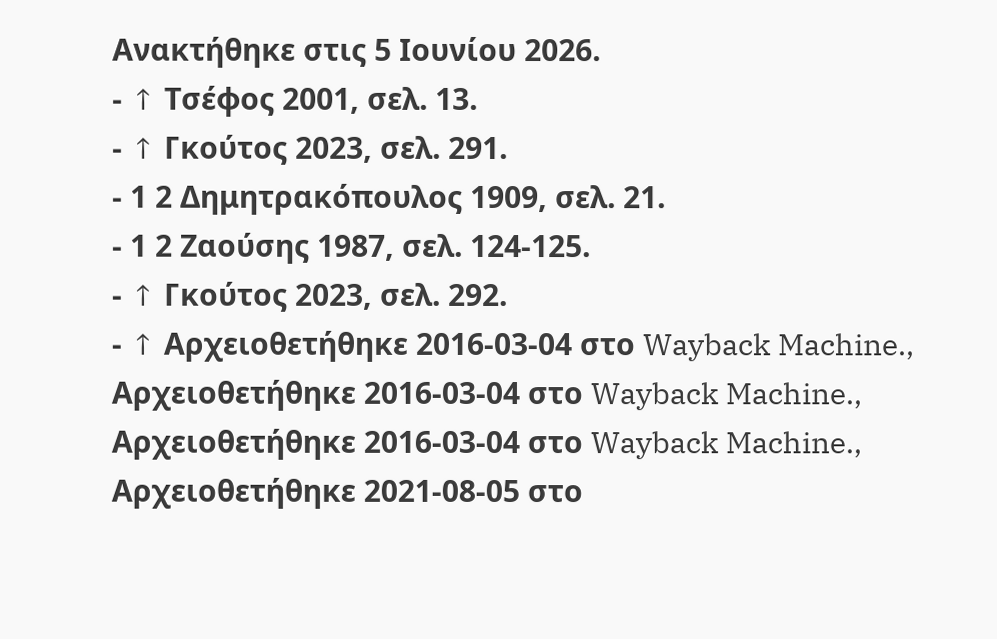Ανακτήθηκε στις 5 Ιουνίου 2026.
- ↑ Τσέφος 2001, σελ. 13.
- ↑ Γκούτος 2023, σελ. 291.
- 1 2 Δημητρακόπουλος 1909, σελ. 21.
- 1 2 Ζαούσης 1987, σελ. 124-125.
- ↑ Γκούτος 2023, σελ. 292.
- ↑ Αρχειοθετήθηκε 2016-03-04 στο Wayback Machine., Αρχειοθετήθηκε 2016-03-04 στο Wayback Machine., Αρχειοθετήθηκε 2016-03-04 στο Wayback Machine., Αρχειοθετήθηκε 2021-08-05 στο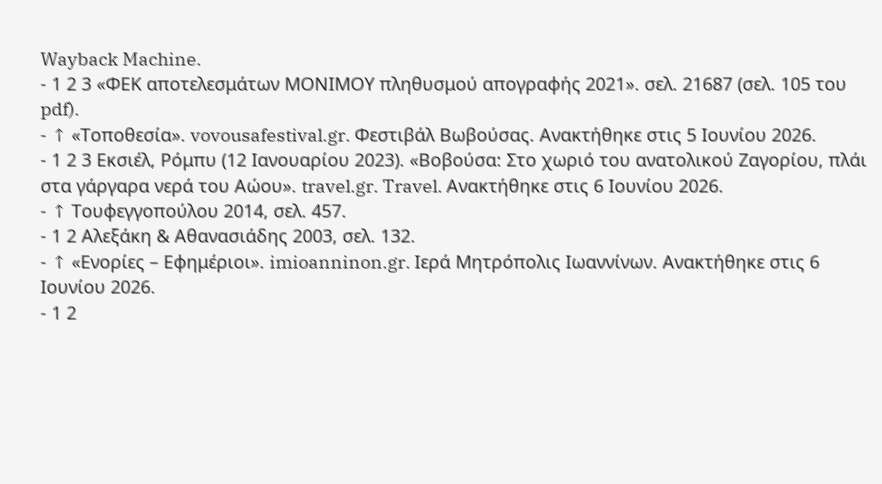Wayback Machine.
- 1 2 3 «ΦΕΚ αποτελεσμάτων ΜΟΝΙΜΟΥ πληθυσμού απογραφής 2021». σελ. 21687 (σελ. 105 του pdf).
- ↑ «Τοποθεσία». vovousafestival.gr. Φεστιβάλ Βωβούσας. Ανακτήθηκε στις 5 Ιουνίου 2026.
- 1 2 3 Εκσιέλ, Ρόμπυ (12 Ιανουαρίου 2023). «Βοβούσα: Στο χωριό του ανατολικού Ζαγορίου, πλάι στα γάργαρα νερά του Αώου». travel.gr. Travel. Ανακτήθηκε στις 6 Ιουνίου 2026.
- ↑ Τουφεγγοπούλου 2014, σελ. 457.
- 1 2 Αλεξάκη & Αθανασιάδης 2003, σελ. 132.
- ↑ «Ενορίες – Εφημέριοι». imioanninon.gr. Ιερά Μητρόπολις Ιωαννίνων. Ανακτήθηκε στις 6 Ιουνίου 2026.
- 1 2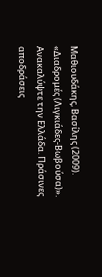Μαθιουδάκης, Βασίλης (2009). «Διαδρομές (Λιγκιάδες-Βωβούσα)». Ανακαλύψτε την Ελλάδα. Πράσινες αποδράσεις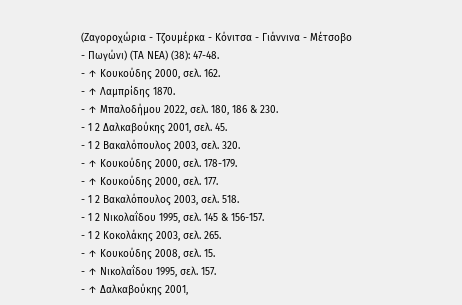(Ζαγοροχώρια - Τζουμέρκα - Κόνιτσα - Γιάννινα - Μέτσοβο - Πωγώνι) (ΤΑ ΝΕΑ) (38): 47-48.
- ↑ Κουκούδης 2000, σελ. 162.
- ↑ Λαμπρίδης 1870.
- ↑ Μπαλοδήμου 2022, σελ. 180, 186 & 230.
- 1 2 Δαλκαβούκης 2001, σελ. 45.
- 1 2 Βακαλόπουλος 2003, σελ. 320.
- ↑ Κουκούδης 2000, σελ. 178-179.
- ↑ Κουκούδης 2000, σελ. 177.
- 1 2 Βακαλόπουλος 2003, σελ. 518.
- 1 2 Νικολαΐδου 1995, σελ. 145 & 156-157.
- 1 2 Κοκολάκης 2003, σελ. 265.
- ↑ Κουκούδης 2008, σελ. 15.
- ↑ Νικολαΐδου 1995, σελ. 157.
- ↑ Δαλκαβούκης 2001,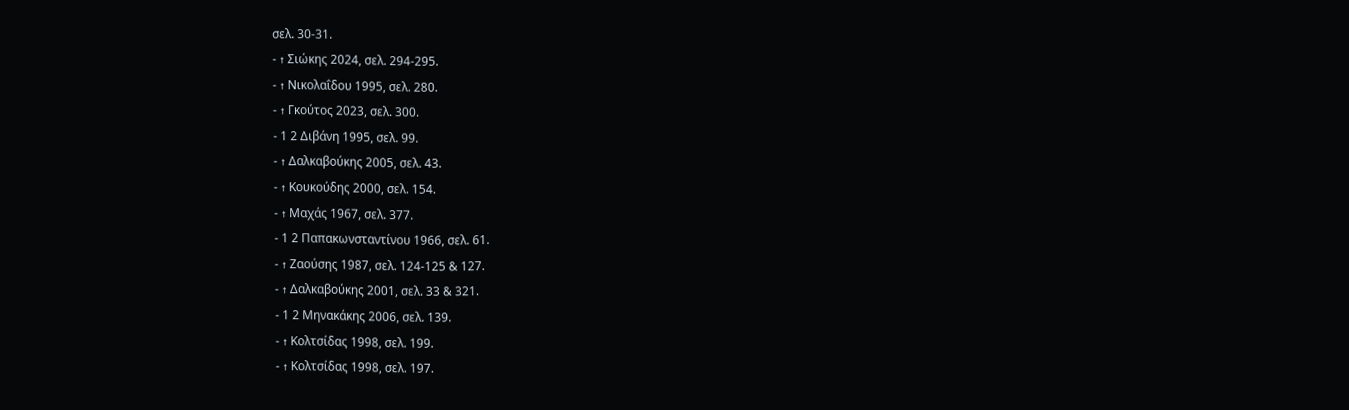σελ. 30-31.
- ↑ Σιώκης 2024, σελ. 294-295.
- ↑ Νικολαΐδου 1995, σελ. 280.
- ↑ Γκούτος 2023, σελ. 300.
- 1 2 Διβάνη 1995, σελ. 99.
- ↑ Δαλκαβούκης 2005, σελ. 43.
- ↑ Κουκούδης 2000, σελ. 154.
- ↑ Μαχάς 1967, σελ. 377.
- 1 2 Παπακωνσταντίνου 1966, σελ. 61.
- ↑ Ζαούσης 1987, σελ. 124-125 & 127.
- ↑ Δαλκαβούκης 2001, σελ. 33 & 321.
- 1 2 Μηνακάκης 2006, σελ. 139.
- ↑ Κολτσίδας 1998, σελ. 199.
- ↑ Κολτσίδας 1998, σελ. 197.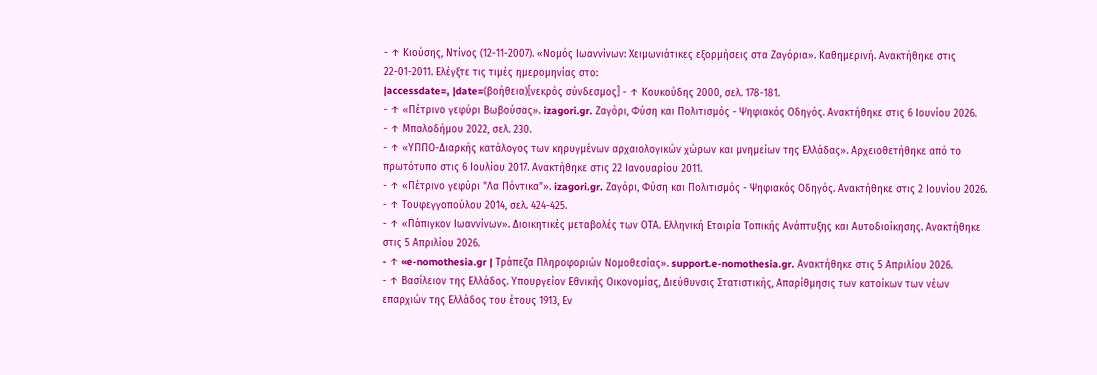- ↑ Κιούσης, Ντίνος (12-11-2007). «Νομός Ιωαννίνων: Χειμωνιάτικες εξορμήσεις στα Ζαγόρια». Καθημερινή. Ανακτήθηκε στις 22-01-2011. Ελέγξτε τις τιμές ημερομηνίας στο:
|accessdate=, |date=(βοήθεια)[νεκρός σύνδεσμος] - ↑ Κουκούδης 2000, σελ. 178-181.
- ↑ «Πέτρινο γεφύρι Βωβούσας». izagori.gr. Ζαγόρι, Φύση και Πολιτισμός - Ψηφιακός Οδηγός. Ανακτήθηκε στις 6 Ιουνίου 2026.
- ↑ Μπαλοδήμου 2022, σελ. 230.
- ↑ «ΥΠΠΟ-Διαρκής κατάλογος των κηρυγμένων αρχαιολογικών χώρων και μνημείων της Ελλάδας». Αρχειοθετήθηκε από το πρωτότυπο στις 6 Ιουλίου 2017. Ανακτήθηκε στις 22 Ιανουαρίου 2011.
- ↑ «Πέτρινο γεφύρι "Λα Πόντικα"». izagori.gr. Ζαγόρι, Φύση και Πολιτισμός - Ψηφιακός Οδηγός. Ανακτήθηκε στις 2 Ιουνίου 2026.
- ↑ Τουφεγγοπούλου 2014, σελ. 424-425.
- ↑ «Πάπιγκον Ιωαννίνων». Διοικητικές μεταβολές των ΟΤΑ. Ελληνική Εταιρία Τοπικής Ανάπτυξης και Αυτοδιοίκησης. Ανακτήθηκε στις 5 Απριλίου 2026.
- ↑ «e-nomothesia.gr | Τράπεζα Πληροφοριών Νομοθεσίας». support.e-nomothesia.gr. Ανακτήθηκε στις 5 Απριλίου 2026.
- ↑ Βασίλειον της Ελλάδος. Υπουργείον Εθνικής Οικονομίας, Διεύθυνσις Στατιστικής, Απαρίθμησις των κατοίκων των νέων επαρχιών της Ελλάδος του έτους 1913, Εν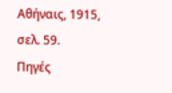Αθήναις, 1915, σελ. 59.
Πηγές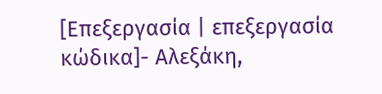[Επεξεργασία | επεξεργασία κώδικα]- Αλεξάκη,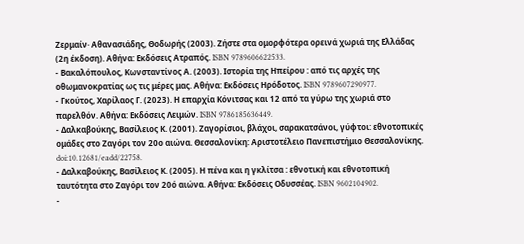Ζερμαίν· Αθανασιάδης, Θοδωρής (2003). Ζήστε στα ομορφότερα ορεινά χωριά της Ελλάδας (2η έκδοση). Αθήνα: Εκδόσεις Ατραπός. ISBN 9789606622533.
- Βακαλόπουλος, Κωνσταντίνος Α. (2003). Ιστορία της Ηπείρου : από τις αρχές της οθωμανοκρατίας ως τις μέρες μας. Αθήνα: Εκδόσεις Ηρόδοτος. ISBN 9789607290977.
- Γκούτος, Χαρίλαος Γ. (2023). Η επαρχία Κόνιτσας και 12 από τα γύρω της χωριά στο παρελθόν. Αθήνα: Εκδόσεις Λειμών. ISBN 9786185636449.
- Δαλκαβούκης, Βασίλειος Κ. (2001). Ζαγορίσιοι, βλάχοι, σαρακατσάνοι, γύφτοι: εθνοτοπικές ομάδες στο Ζαγόρι τον 20ο αιώνα. Θεσσαλονίκη: Αριστοτέλειο Πανεπιστήμιο Θεσσαλονίκης. doi:10.12681/eadd/22758.
- Δαλκαβούκης, Βασίλειος Κ. (2005). Η πένα και η γκλίτσα : εθνοτική και εθνοτοπική ταυτότητα στο Ζαγόρι τον 20ό αιώνα. Αθήνα: Εκδόσεις Οδυσσέας. ISBN 9602104902.
-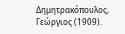Δημητρακόπουλος, Γεώργιος (1909).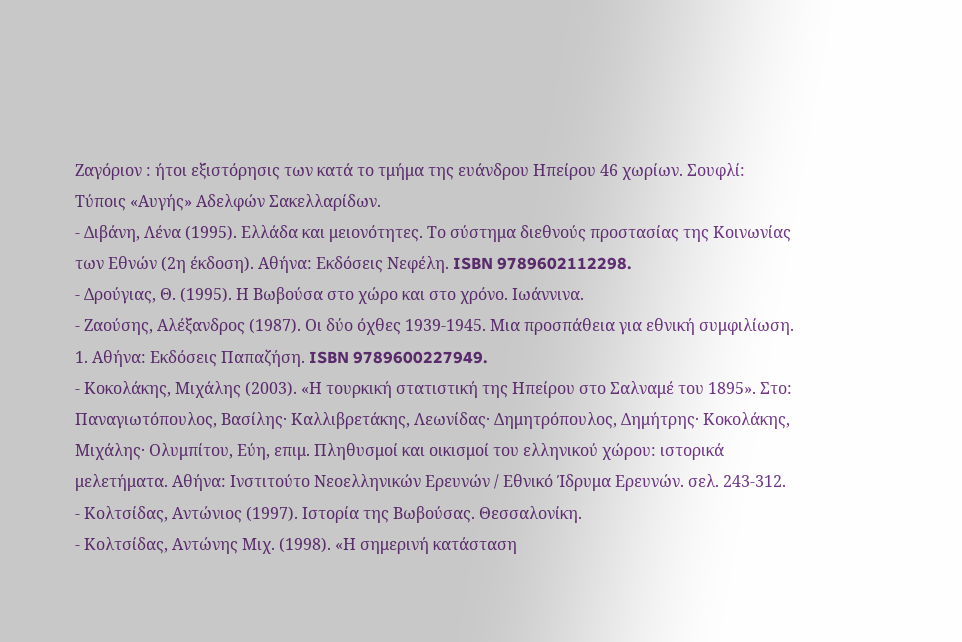Ζαγόριον : ήτοι εξιστόρησις των κατά το τμήμα της ευάνδρου Ηπείρου 46 χωρίων. Σουφλί: Τύποις «Αυγής» Αδελφών Σακελλαρίδων.
- Διβάνη, Λένα (1995). Ελλάδα και μειονότητες. Το σύστημα διεθνούς προστασίας της Κοινωνίας των Εθνών (2η έκδοση). Αθήνα: Εκδόσεις Νεφέλη. ISBN 9789602112298.
- Δρούγιας, Θ. (1995). Η Βωβούσα στο χώρο και στο χρόνο. Ιωάννινα.
- Ζαούσης, Αλέξανδρος (1987). Οι δύο όχθες 1939-1945. Μια προσπάθεια για εθνική συμφιλίωση. 1. Αθήνα: Εκδόσεις Παπαζήση. ISBN 9789600227949.
- Κοκολάκης, Μιχάλης (2003). «Η τουρκική στατιστική της Ηπείρου στο Σαλναμέ του 1895». Στο: Παναγιωτόπουλος, Βασίλης· Καλλιβρετάκης, Λεωνίδας· Δημητρόπουλος, Δημήτρης· Κοκολάκης, Μιχάλης· Ολυμπίτου, Εύη, επιμ. Πληθυσμοί και οικισμοί του ελληνικού χώρου: ιστορικά μελετήματα. Αθήνα: Ινστιτούτο Νεοελληνικών Ερευνών / Εθνικό Ίδρυμα Ερευνών. σελ. 243-312.
- Κολτσίδας, Αντώνιος (1997). Ιστορία της Βωβούσας. Θεσσαλονίκη.
- Κολτσίδας, Αντώνης Μιχ. (1998). «Η σημερινή κατάσταση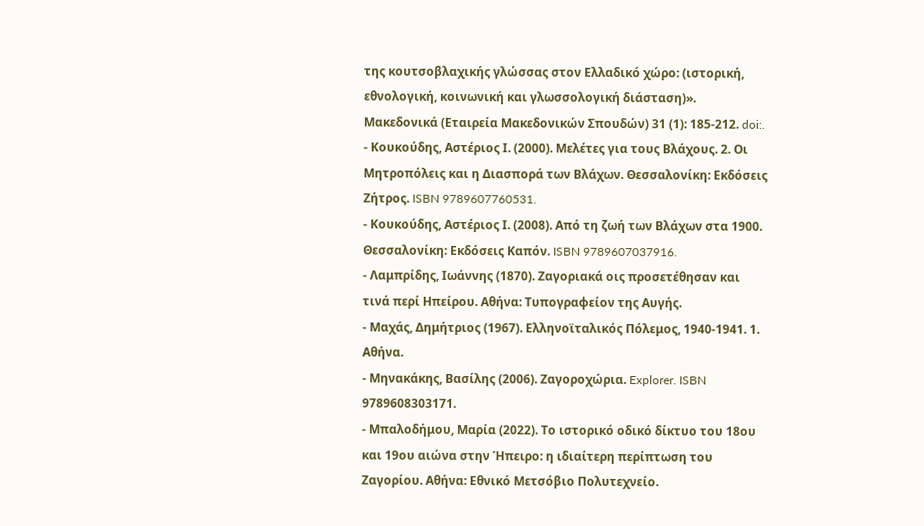της κουτσοβλαχικής γλώσσας στον Ελλαδικό χώρο: (ιστορική, εθνολογική, κοινωνική και γλωσσολογική διάσταση)». Μακεδονικά (Εταιρεία Μακεδονικών Σπουδών) 31 (1): 185-212. doi:.
- Κουκούδης, Αστέριος Ι. (2000). Μελέτες για τους Βλάχους. 2. Οι Μητροπόλεις και η Διασπορά των Βλάχων. Θεσσαλονίκη: Εκδόσεις Ζήτρος. ISBN 9789607760531.
- Κουκούδης, Αστέριος Ι. (2008). Από τη ζωή των Βλάχων στα 1900. Θεσσαλονίκη: Εκδόσεις Καπόν. ISBN 9789607037916.
- Λαμπρίδης, Ιωάννης (1870). Ζαγοριακά οις προσετέθησαν και τινά περί Ηπείρου. Αθήνα: Τυπογραφείον της Αυγής.
- Μαχάς, Δημήτριος (1967). Ελληνοϊταλικός Πόλεμος, 1940-1941. 1. Αθήνα.
- Μηνακάκης, Βασίλης (2006). Ζαγοροχώρια. Explorer. ISBN 9789608303171.
- Μπαλοδήμου, Μαρία (2022). Το ιστορικό οδικό δίκτυο του 18ου και 19ου αιώνα στην Ήπειρο: η ιδιαίτερη περίπτωση του Ζαγορίου. Αθήνα: Εθνικό Μετσόβιο Πολυτεχνείο.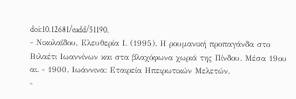doi:10.12681/eadd/51190.
- Νικολαΐδου, Ελευθερία Ι. (1995). Η ρουμανική προπαγάνδα στο Βιλαέτι Ιωαννίνων και στα βλαχόφωνα χωριά της Πίνδου. Μέσα 19ου αι. - 1900. Ιωάννινα: Εταιρεία Ηπειρωτικών Μελετών.
-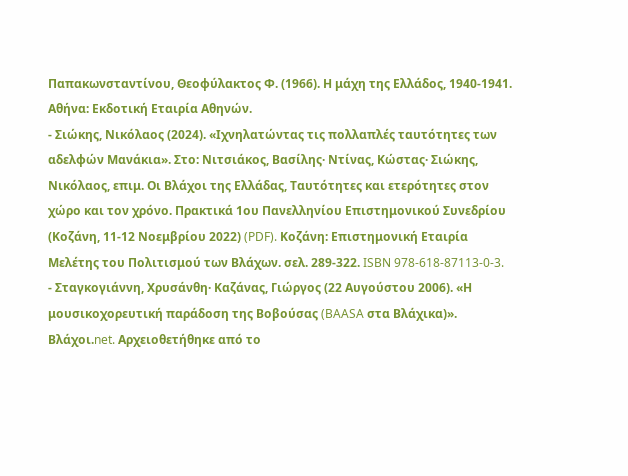Παπακωνσταντίνου, Θεοφύλακτος Φ. (1966). Η μάχη της Ελλάδος, 1940-1941. Αθήνα: Εκδοτική Εταιρία Αθηνών.
- Σιώκης, Νικόλαος (2024). «Ιχνηλατώντας τις πολλαπλές ταυτότητες των αδελφών Μανάκια». Στο: Νιτσιάκος, Βασίλης· Ντίνας, Κώστας· Σιώκης, Νικόλαος, επιμ. Οι Βλάχοι της Ελλάδας, Ταυτότητες και ετερότητες στον χώρο και τον χρόνο. Πρακτικά 1ου Πανελληνίου Επιστημονικού Συνεδρίου (Κοζάνη, 11-12 Νοεμβρίου 2022) (PDF). Κοζάνη: Επιστημονική Εταιρία Μελέτης του Πολιτισμού των Βλάχων. σελ. 289-322. ISBN 978-618-87113-0-3.
- Σταγκογιάννη, Χρυσάνθη· Καζάνας, Γιώργος (22 Αυγούστου 2006). «Η μουσικοχορευτική παράδοση της Βοβούσας (BAASA στα Βλάχικα)». Βλάχοι.net. Αρχειοθετήθηκε από το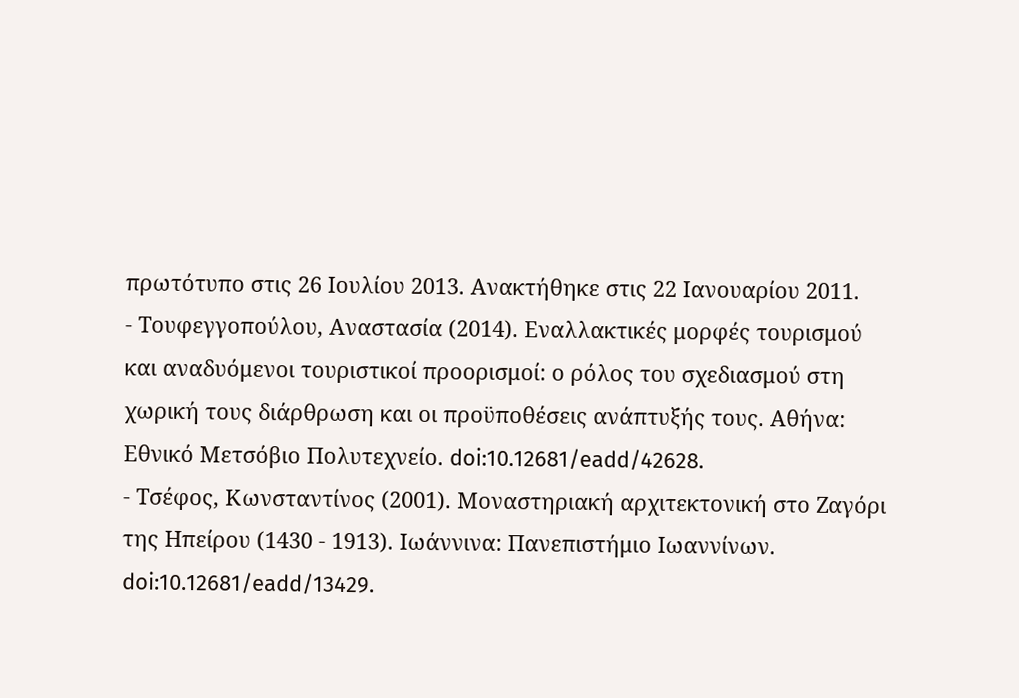πρωτότυπο στις 26 Ιουλίου 2013. Ανακτήθηκε στις 22 Ιανουαρίου 2011.
- Τουφεγγοπούλου, Αναστασία (2014). Εναλλακτικές μορφές τουρισμού και αναδυόμενοι τουριστικοί προορισμοί: ο ρόλος του σχεδιασμού στη χωρική τους διάρθρωση και οι προϋποθέσεις ανάπτυξής τους. Αθήνα: Εθνικό Μετσόβιο Πολυτεχνείο. doi:10.12681/eadd/42628.
- Τσέφος, Κωνσταντίνος (2001). Μοναστηριακή αρχιτεκτονική στο Ζαγόρι της Ηπείρου (1430 - 1913). Ιωάννινα: Πανεπιστήμιο Ιωαννίνων. doi:10.12681/eadd/13429.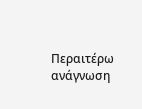Περαιτέρω ανάγνωση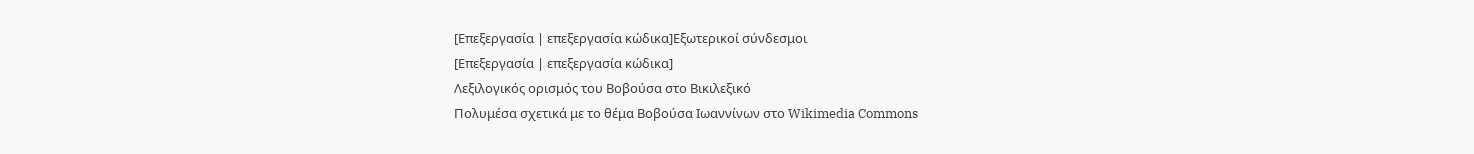[Επεξεργασία | επεξεργασία κώδικα]Εξωτερικοί σύνδεσμοι
[Επεξεργασία | επεξεργασία κώδικα]
Λεξιλογικός ορισμός του Βοβούσα στο Βικιλεξικό
Πολυμέσα σχετικά με το θέμα Βοβούσα Ιωαννίνων στο Wikimedia Commons